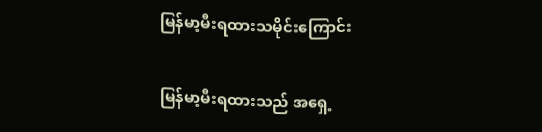မြန်မာ့မီးရထားသမိုင်းကြောင်း

မြန်မာ့မီးရထားသည် အရှေ့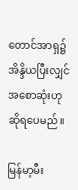တောင်အာရှ၌ အိန္ဒိယပြီးလျှင် အစောဆုံးဟု ဆိုရပေမည်။

မြန်မာ့မီး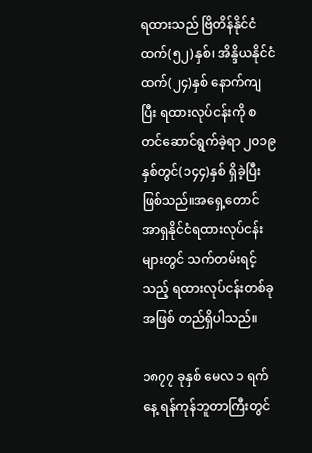ရထားသည် ဗြိတိန်နိုင်ငံထက်(၅၂)နှစ်၊ အိန္ဒိယနိုင်ငံထက်(၂၄)နှစ် နောက်ကျပြီး ရထားလုပ်ငန်းကို စတင်ဆောင်ရွက်ခဲ့ရာ ၂၀၁၉နှစ်တွင်(၁၄၄)နှစ် ရှိခဲ့ပြီးဖြစ်သည်။အရှေ့တောင်အာရှနိုင်ငံရထားလုပ်ငန်းများတွင် သက်တမ်းရင့်သည့် ရထားလုပ်ငန်းတစ်ခု အဖြစ် တည်ရှိပါသည်။

၁၈၇၇ ခုနှစ် မေလ ၁ ရက်နေ့ ရန်ကုန်ဘူတာကြီးတွင်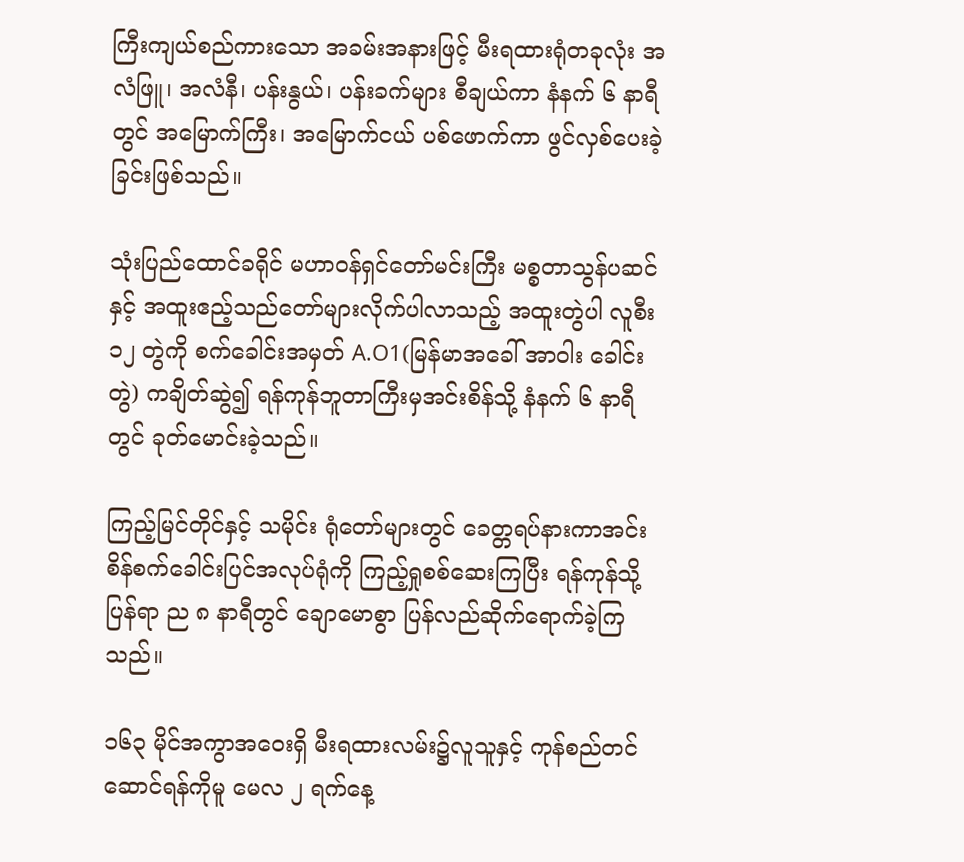ကြီးကျယ်စည်ကားသော အခမ်းအနားဖြင့် မီးရထားရုံတခုလုံး အလံဖြူ၊ အလံနီ၊ ပန်းနွယ်၊ ပန်းခက်များ စီချယ်ကာ နံနက် ၆ နာရီတွင် အမြောက်ကြီး၊ အမြောက်ငယ် ပစ်ဖောက်ကာ ဖွင်လှစ်ပေးခဲ့ခြင်းဖြစ်သည်။

သုံးပြည်ထောင်ခရိုင် မဟာဝန်ရှင်တော်မင်းကြီး မစ္စတာသွန်ပဆင်နှင့် အထူးဧည့်သည်တော်များလိုက်ပါလာသည့် အထူးတွဲပါ လူစီး ၁၂ တွဲကို စက်ခေါင်းအမှတ် A.O1(မြန်မာအခေါ် အာဝါး ခေါင်းတွဲ) ကချိတ်ဆွဲ၍ ရန်ကုန်ဘူတာကြီးမှအင်းစိန်သို့ နံနက် ၆ နာရီတွင် ခုတ်မောင်းခဲ့သည်။

ကြည့်မြင်တိုင်နှင့် သမိုင်း ရုံတော်များတွင် ခေတ္တရပ်နားကာအင်းစိန်စက်ခေါင်းပြင်အလုပ်ရုံကို ကြည့်ရှုစစ်ဆေးကြပြီး ရန်ကုန်သို့ပြန်ရာ ည ၈ နာရီတွင် ချောမောစွာ ပြန်လည်ဆိုက်ရောက်ခဲ့ကြသည်။

၁၆၃ မိုင်အကွာအဝေးရှိ မီးရထားလမ်း၌လူသူနှင့် ကုန်စည်တင်ဆောင်ရန်ကိုမူ မေလ ၂ ရက်နေ့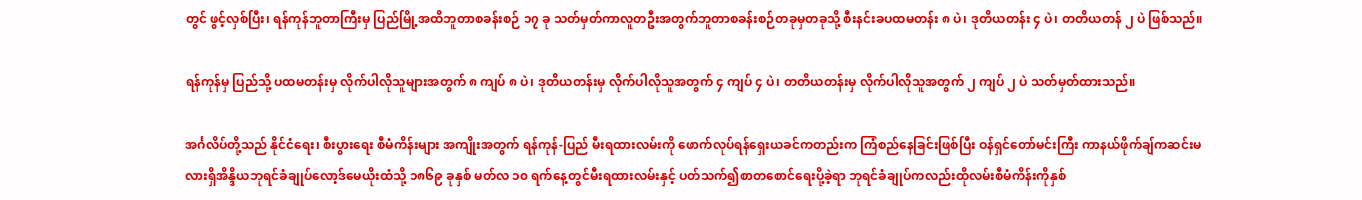တွင် ဖွင့်လှစ်ပြီး၊ ရန်ကုန်ဘူတာကြီးမှ ပြည်မြို့အထိဘူတာစခန်းစဉ် ၁၇ ခု သတ်မှတ်ကာလူတဦးအတွက်ဘူတာစခန်းစဉ်တခုမှတခုသို့ စီးနင်းခပထမတန်း ၈ ပဲ၊ ဒုတိယတန်း ၄ ပဲ၊ တတိယတန် ၂ ပဲ ဖြစ်သည်။

ရန်ကုန်မှ ပြည်သို့ ပထမတန်းမှ လိုက်ပါလိုသူများအတွက် ၈ ကျပ် ၈ ပဲ၊ ဒုတိယတန်းမှ လိုက်ပါလိုသူအတွက် ၄ ကျပ် ၄ ပဲ၊ တတိယတန်းမှ လိုက်ပါလိုသူအတွက် ၂ ကျပ် ၂ ပဲ သတ်မှတ်ထားသည်။

အင်္ဂလိပ်တို့သည် နိုင်ငံရေး၊ စီးပွားရေး စီမံကိန်းများ အကျိုးအတွက် ရန်ကုန်-ပြည် မီးရထားလမ်းကို ဖောက်လုပ်ရန်ရှေးယခင်ကတည်းက ကြံစည်နေခြင်းဖြစ်ပြီး ဝန်ရှင်တော်မင်းကြီး ကာနယ်ဖိုက်ချ်ကဆင်းမလားရှိအိန္ဒိယဘုရင်ခံချုပ်လော့ဒ်မေယိုးထံသို့ ၁၈၆၉ ခုနှစ် မတ်လ ၁၀ ရက်နေ့တွင်မီးရထားလမ်းနှင့် ပတ်သက်၍စာတစောင်ရေးပို့ခဲ့ရာ ဘုရင်ခံချုပ်ကလည်းထိုလမ်းစီမံကိန်းကိုနှစ်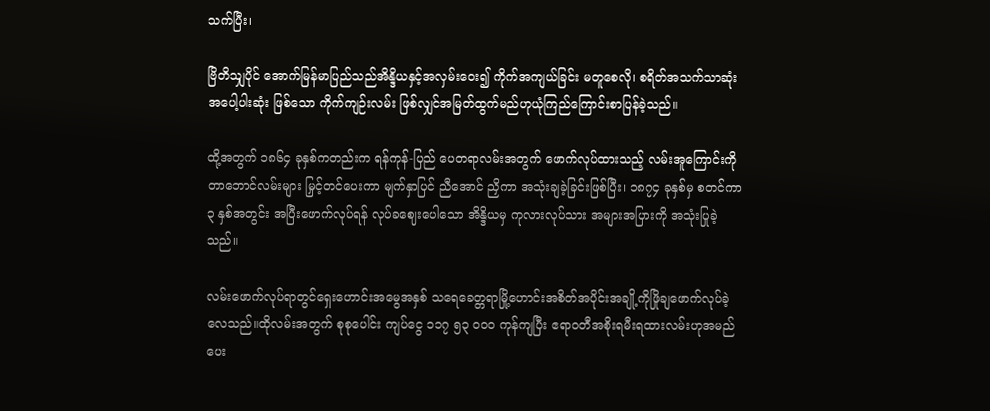သက်ပြီး၊

ဗြိတိသျှပိုင် အောက်မြန်မာပြည်သည်အိန္ဒိယနှင့်အလှမ်းဝေး၍ ကိုက်အကျယ်ခြင်း မတူစေလို၊ စရိတ်အသက်သာဆုံးအပေါ့ပါးဆုံး ဖြစ်သော ကိုက်ကျဉ်းလမ်း ဖြစ်လျှင်အမြတ်ထွက်မည်ဟုယုံကြည်ကြောင်းစာပြန်ခဲ့သည်။

ထို့အတွက် ၁၈၆၄ ခုနှစ်ကတည်းက ရန်ကုန်-ပြည် ပေတရာလမ်းအတွက် ဖောက်လုပ်ထားသည့် လမ်းအူကြောင်းကို တာဘောင်လမ်းများ မြှင့်တင်ပေးကာ မျက်နှာပြင် ညီအောင် ညှိကာ အသုံးချခဲ့ခြင်းဖြစ်ပြီး၊ ၁၈၇၄ ခုနှစ်မှ စတင်ကာ ၃ နှစ်အတွင်း အပြီးဖောက်လုပ်ရန် လုပ်ခဈေးပေါသော အိန္ဒိယမှ ကုလားလုပ်သား အများအပြားကို အသုံးပြုခဲ့သည်။

လမ်းဖောက်လုပ်ရာတွင်ရှေးဟောင်းအမွေအနှစ် သရေခေတ္တရာမြို့ဟောင်းအစိတ်အပိုင်းအချို့ကိုဖြိုချဖောက်လုပ်ခဲ့ လေသည်။ထိုလမ်းအတွက် စုစုပေါင်း ကျပ်ငွေ ၁၁၇ ၅၃ ၀၀၀ ကုန်ကျပြီး ဧရာဝတီအစိုးရမီးရထားလမ်းဟုအမည်ပေး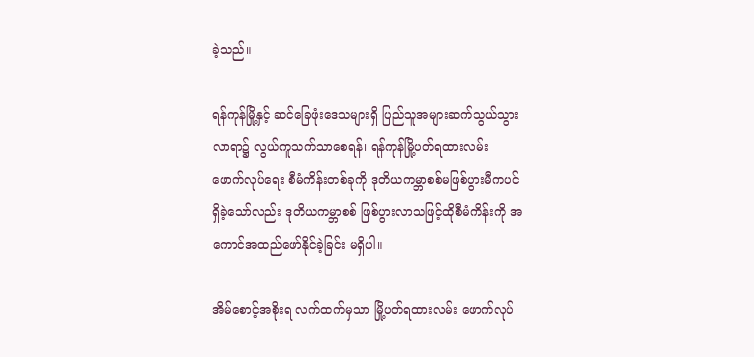ခဲ့သည်။

ရန်ကုန်မြို့နှင့် ဆင်ခြေဖုံးဒေသများရှိ ပြည်သူအများဆက်သွယ်သွားလာရာ၌ လွယ်ကူသက်သာစေရန်၊ ရန်ကုန်မြို့ပတ်ရထားလမ်း ဖောက်လုပ်ရေး စီမံကိန်းတစ်ခုကို ဒုတိယကမ္ဘာစစ်မဖြစ်ပွားမီကပင် ရှိခဲ့သော်လည်း ဒုတိယကမ္ဘာစစ် ဖြစ်ပွားလာသဖြင့်ထိုစီမံကိန်းကို အကောင်အထည်ဖော်နိုင်ခဲ့ခြင်း မရှိပါ။

အိမ်စောင့်အစိုးရ လက်ထက်မှသာ မြို့ပတ်ရထားလမ်း ဖောက်လုပ်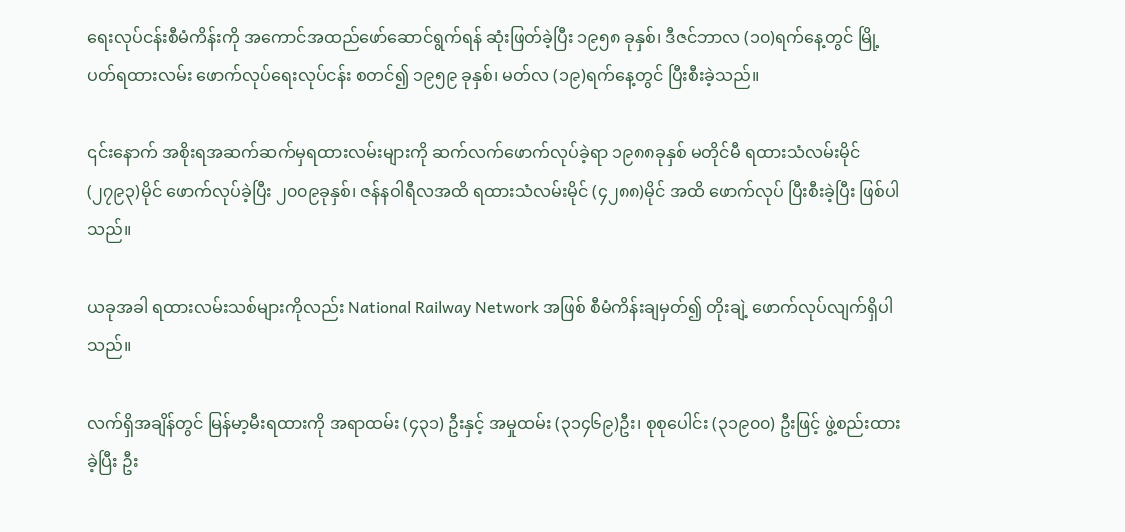ရေးလုပ်ငန်းစီမံကိန်းကို အကောင်အထည်ဖော်ဆောင်ရွက်ရန် ဆုံးဖြတ်ခဲ့ပြီး ၁၉၅၈ ခုနှစ်၊ ဒီဇင်ဘာလ (၁၀)ရက်နေ့တွင် မြို့ပတ်ရထားလမ်း ဖောက်လုပ်ရေးလုပ်ငန်း စတင်၍ ၁၉၅၉ ခုနှစ်၊ မတ်လ (၁၉)ရက်နေ့တွင် ပြီးစီးခဲ့သည်။

၎င်းနောက် အစိုးရအဆက်ဆက်မှရထားလမ်းများကို ဆက်လက်ဖောက်လုပ်ခဲ့ရာ ၁၉၈၈ခုနှစ် မတိုင်မီ ရထားသံလမ်းမိုင် (၂၇၉၃)မိုင် ဖောက်လုပ်ခဲ့ပြီး ၂၀၀၉ခုနှစ်၊ ဇန်နဝါရီလအထိ ရထားသံလမ်းမိုင် (၄၂၈၈)မိုင် အထိ ဖောက်လုပ် ပြီးစီးခဲ့ပြီး ဖြစ်ပါသည်။

ယခုအခါ ရထားလမ်းသစ်များကိုလည်း National Railway Network အဖြစ် စီမံကိန်းချမှတ်၍ တိုးချဲ့ ဖောက်လုပ်လျက်ရှိပါသည်။

လက်ရှိအချိန်တွင် မြန်မာ့မီးရထားကို အရာထမ်း (၄၃၁) ဦးနှင့် အမှုထမ်း (၃၁၄၆၉)ဦး၊ စုစုပေါင်း (၃၁၉၀၀) ဦးဖြင့် ဖွဲ့စည်းထားခဲ့ပြီး ဦး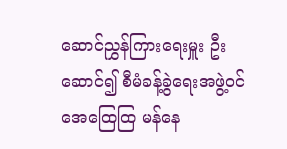ဆောင်ညွှန်ကြားရေးမှူး ဦးဆောင်၍ စီမံခန့်ခွဲရေးအဖွဲ့ဝင် အေထြေထြ မန်နေ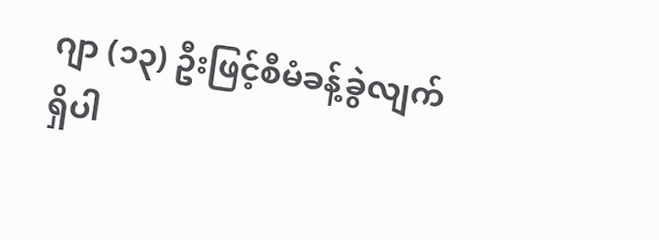ဂျာ (၁၃) ဦးဖြင့်စီမံခန့်ခွဲလျက်ရှိပါ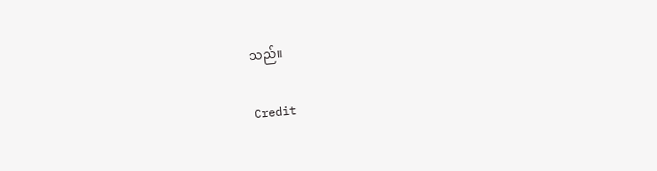သည်။

Credit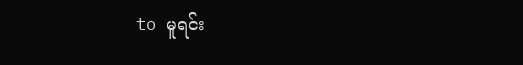to မူရင်း